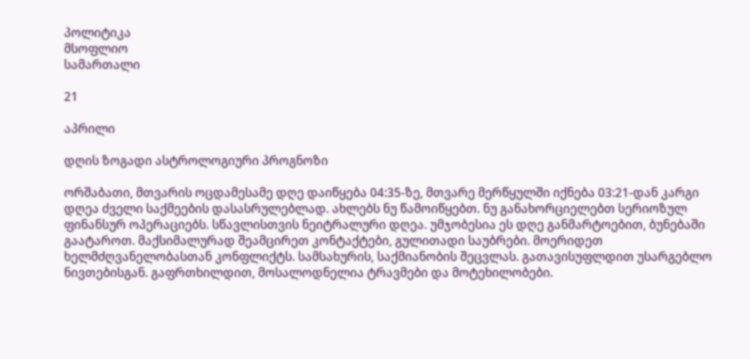პოლიტიკა
მსოფლიო
სამართალი

21

აპრილი

დღის ზოგადი ასტროლოგიური პროგნოზი

ორშაბათი, მთვარის ოცდამესამე დღე დაიწყება 04:35-ზე, მთვარე მერწყულში იქნება 03:21-დან კარგი დღეა ძველი საქმეების დასასრულებლად. ახლებს ნუ წამოიწყებთ. ნუ განახორციელებთ სერიოზულ ფინანსურ ოპერაციებს. სწავლისთვის ნეიტრალური დღეა. უმჯობესია ეს დღე განმარტოებით, ბუნებაში გაატაროთ. მაქსიმალურად შეამცირეთ კონტაქტები, გულითადი საუბრები. მოერიდეთ ხელმძღვანელობასთან კონფლიქტს. სამსახურის, საქმიანობის შეცვლას. გათავისუფლდით უსარგებლო ნივთებისგან. გაფრთხილდით, მოსალოდნელია ტრავმები და მოტეხილობები.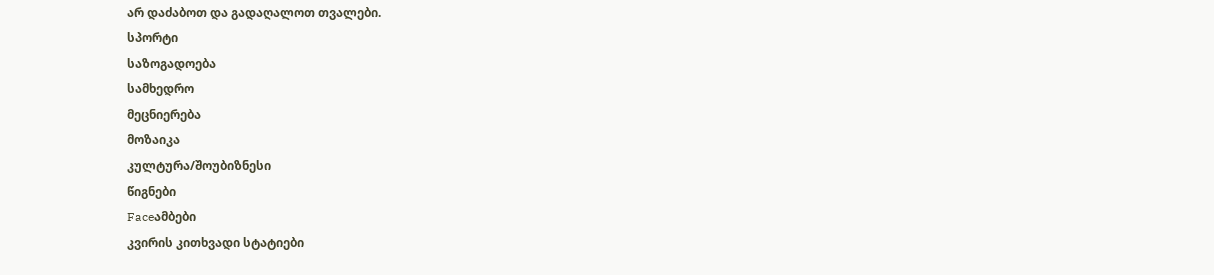არ დაძაბოთ და გადაღალოთ თვალები.
სპორტი
საზოგადოება
სამხედრო
მეცნიერება
მოზაიკა
კულტურა/შოუბიზნესი
წიგნები
Faceამბები
კვირის კითხვადი სტატიები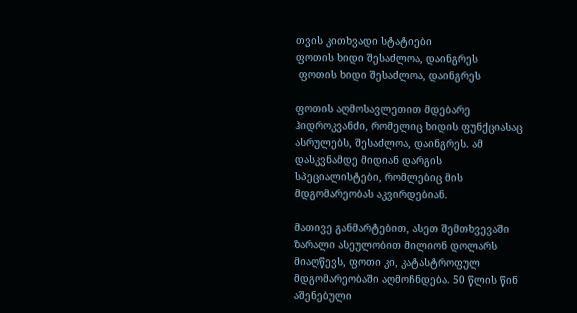თვის კითხვადი სტატიები
ფოთის ხიდი შესაძლოა, დაინგრეს
 ფოთის ხიდი შესაძლოა, დაინგრეს

ფოთის აღმოსავლეთით მდებარე ჰიდროკვანძი, რომელიც ხიდის ფუნქციასაც ასრულებს, შესაძლოა, დაინგრეს. ამ დასკვნამდე მიდიან დარგის სპეციალისტები, რომლებიც მის მდგომარეობას აკვირდებიან.

მათივე განმარტებით, ასეთ შემთხვევაში ზარალი ასეულობით მილიონ დოლარს მიაღწევს, ფოთი კი, კატასტროფულ მდგომარეობაში აღმოჩნდება. 50 წლის წინ აშენებული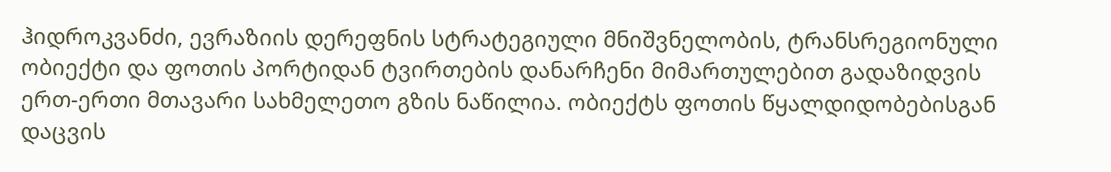ჰიდროკვანძი, ევრაზიის დერეფნის სტრატეგიული მნიშვნელობის, ტრანსრეგიონული ობიექტი და ფოთის პორტიდან ტვირთების დანარჩენი მიმართულებით გადაზიდვის ერთ-ერთი მთავარი სახმელეთო გზის ნაწილია. ობიექტს ფოთის წყალდიდობებისგან დაცვის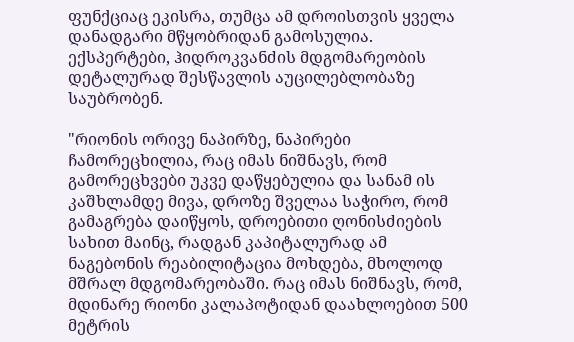ფუნქციაც ეკისრა, თუმცა ამ დროისთვის ყველა დანადგარი მწყობრიდან გამოსულია. ექსპერტები, ჰიდროკვანძის მდგომარეობის დეტალურად შესწავლის აუცილებლობაზე საუბრობენ.

"რიონის ორივე ნაპირზე, ნაპირები ჩამორეცხილია, რაც იმას ნიშნავს, რომ გამორეცხვები უკვე დაწყებულია და სანამ ის კაშხლამდე მივა, დროზე შველაა საჭირო, რომ გამაგრება დაიწყოს, დროებითი ღონისძიების სახით მაინც, რადგან კაპიტალურად ამ ნაგებონის რეაბილიტაცია მოხდება, მხოლოდ მშრალ მდგომარეობაში. რაც იმას ნიშნავს, რომ, მდინარე რიონი კალაპოტიდან დაახლოებით 500 მეტრის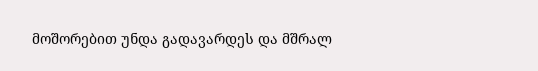მოშორებით უნდა გადავარდეს და მშრალ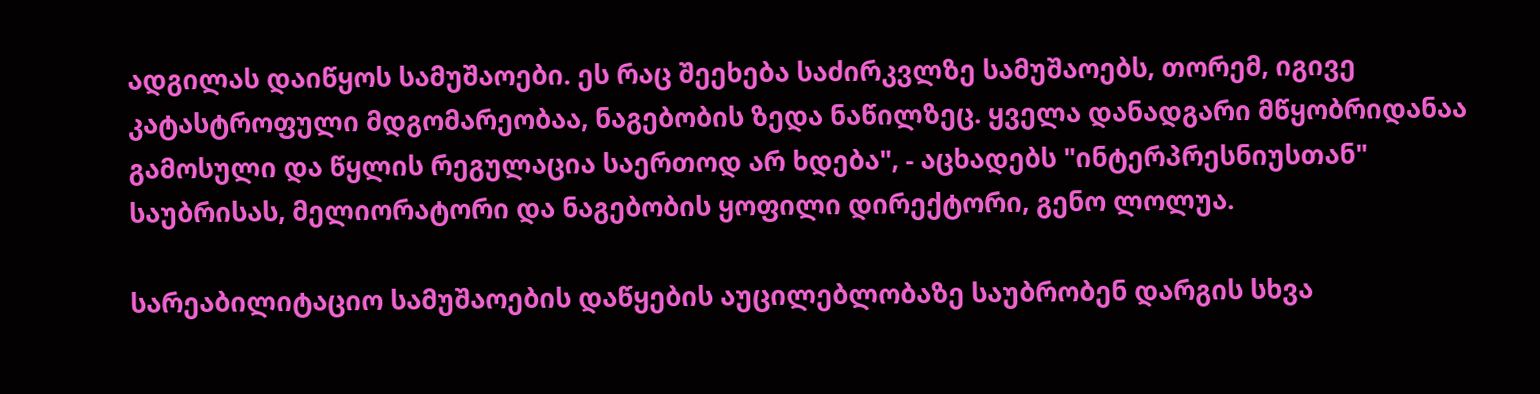ადგილას დაიწყოს სამუშაოები. ეს რაც შეეხება საძირკვლზე სამუშაოებს, თორემ, იგივე კატასტროფული მდგომარეობაა, ნაგებობის ზედა ნაწილზეც. ყველა დანადგარი მწყობრიდანაა გამოსული და წყლის რეგულაცია საერთოდ არ ხდება", - აცხადებს "ინტერპრესნიუსთან" საუბრისას, მელიორატორი და ნაგებობის ყოფილი დირექტორი, გენო ლოლუა.

სარეაბილიტაციო სამუშაოების დაწყების აუცილებლობაზე საუბრობენ დარგის სხვა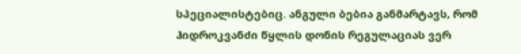სპეციალისტებიც. ანგული ბებია განმარტავს, რომ ჰიდროკვანძი წყლის დონის რეგულაციას ვერ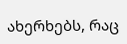ახერხებს, რაც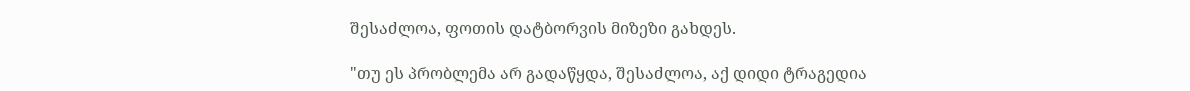შესაძლოა, ფოთის დატბორვის მიზეზი გახდეს.

"თუ ეს პრობლემა არ გადაწყდა, შესაძლოა, აქ დიდი ტრაგედია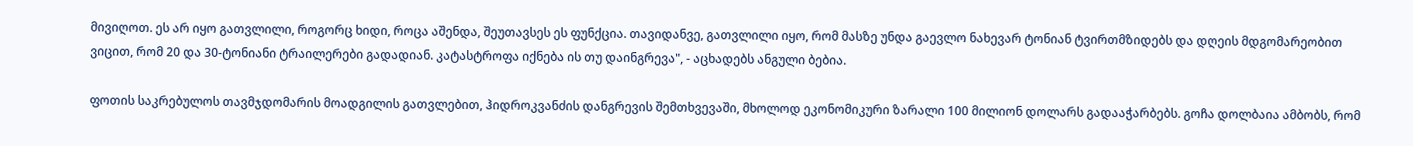მივიღოთ. ეს არ იყო გათვლილი, როგორც ხიდი, როცა აშენდა, შეუთავსეს ეს ფუნქცია. თავიდანვე, გათვლილი იყო, რომ მასზე უნდა გაევლო ნახევარ ტონიან ტვირთმზიდებს და დღეის მდგომარეობით ვიცით, რომ 20 და 30-ტონიანი ტრაილერები გადადიან. კატასტროფა იქნება ის თუ დაინგრევა", - აცხადებს ანგული ბებია.

ფოთის საკრებულოს თავმჯდომარის მოადგილის გათვლებით, ჰიდროკვანძის დანგრევის შემთხვევაში, მხოლოდ ეკონომიკური ზარალი 100 მილიონ დოლარს გადააჭარბებს. გოჩა დოლბაია ამბობს, რომ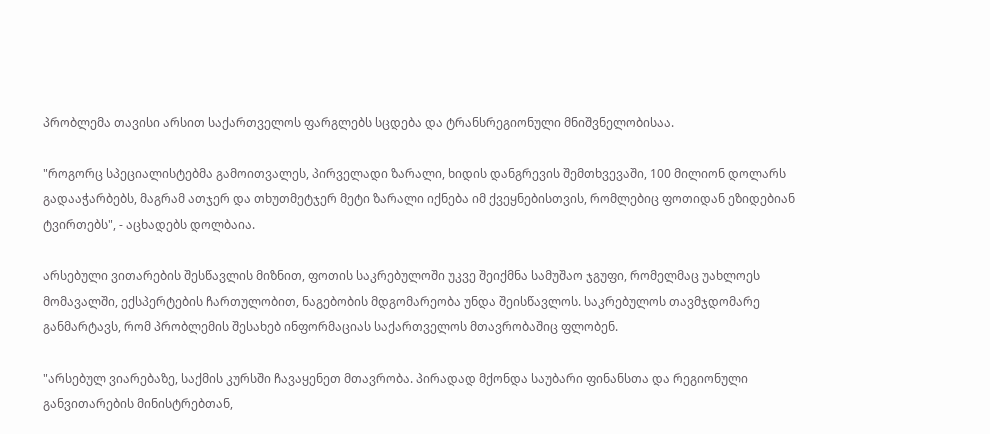პრობლემა თავისი არსით საქართველოს ფარგლებს სცდება და ტრანსრეგიონული მნიშვნელობისაა.

"როგორც სპეციალისტებმა გამოითვალეს, პირველადი ზარალი, ხიდის დანგრევის შემთხვევაში, 100 მილიონ დოლარს გადააჭარბებს, მაგრამ ათჯერ და თხუთმეტჯერ მეტი ზარალი იქნება იმ ქვეყნებისთვის, რომლებიც ფოთიდან ეზიდებიან ტვირთებს", - აცხადებს დოლბაია.

არსებული ვითარების შესწავლის მიზნით, ფოთის საკრებულოში უკვე შეიქმნა სამუშაო ჯგუფი, რომელმაც უახლოეს მომავალში, ექსპერტების ჩართულობით, ნაგებობის მდგომარეობა უნდა შეისწავლოს. საკრებულოს თავმჯდომარე განმარტავს, რომ პრობლემის შესახებ ინფორმაციას საქართველოს მთავრობაშიც ფლობენ.

"არსებულ ვიარებაზე, საქმის კურსში ჩავაყენეთ მთავრობა. პირადად მქონდა საუბარი ფინანსთა და რეგიონული განვითარების მინისტრებთან,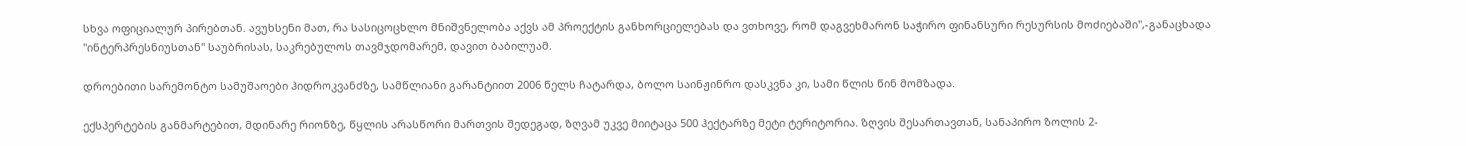სხვა ოფიციალურ პირებთან. ავუხსენი მათ, რა სასიცოცხლო მნიშვნელობა აქვს ამ პროექტის განხორციელებას და ვთხოვე, რომ დაგვეხმარონ საჭირო ფინანსური რესურსის მოძიებაში",-განაცხადა "ინტერპრესნიუსთან" საუბრისას, საკრებულოს თავმჯდომარემ, დავით ბაბილუამ.

დროებითი სარემონტო სამუშაოები ჰიდროკვანძზე, სამწლიანი გარანტიით 2006 წელს ჩატარდა, ბოლო საინჟინრო დასკვნა კი, სამი წლის წინ მომზადა.

ექსპერტების განმარტებით, მდინარე რიონზე, წყლის არასწორი მართვის შედეგად, ზღვამ უკვე მიიტაცა 500 ჰექტარზე მეტი ტერიტორია. ზღვის შესართავთან, სანაპირო ზოლის 2-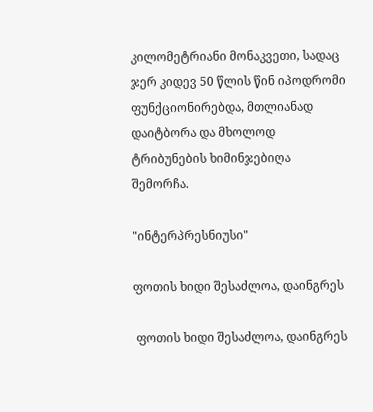კილომეტრიანი მონაკვეთი, სადაც ჯერ კიდევ 50 წლის წინ იპოდრომი ფუნქციონირებდა, მთლიანად დაიტბორა და მხოლოდ ტრიბუნების ხიმინჯებიღა შემორჩა.

"ინტერპრესნიუსი"

ფოთის ხიდი შესაძლოა, დაინგრეს

 ფოთის ხიდი შესაძლოა, დაინგრეს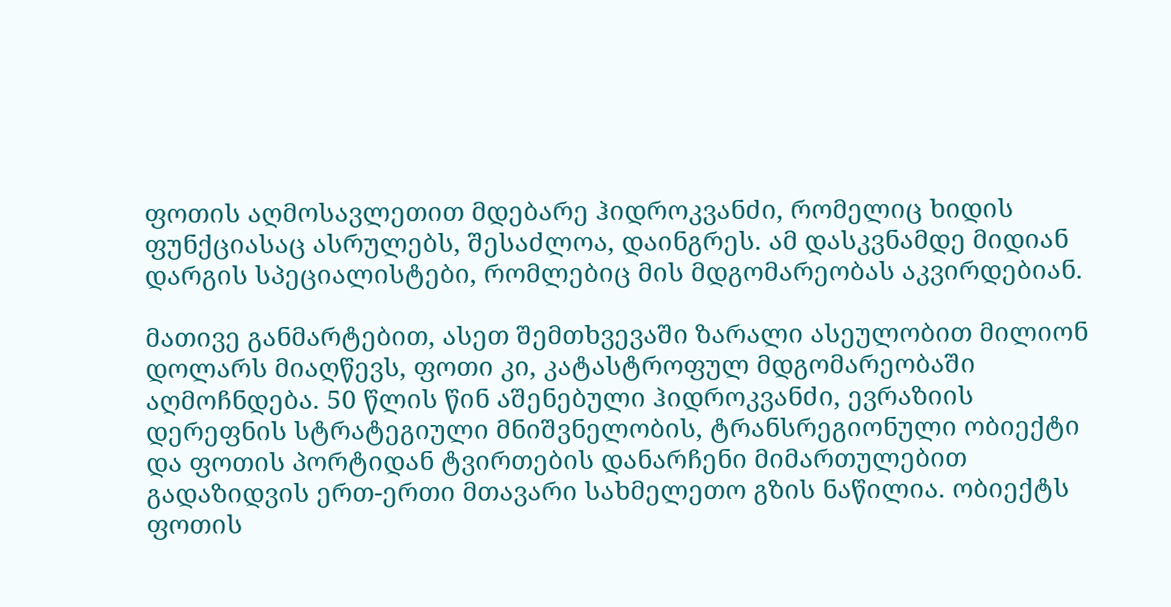ფოთის აღმოსავლეთით მდებარე ჰიდროკვანძი, რომელიც ხიდის ფუნქციასაც ასრულებს, შესაძლოა, დაინგრეს. ამ დასკვნამდე მიდიან დარგის სპეციალისტები, რომლებიც მის მდგომარეობას აკვირდებიან.

მათივე განმარტებით, ასეთ შემთხვევაში ზარალი ასეულობით მილიონ დოლარს მიაღწევს, ფოთი კი, კატასტროფულ მდგომარეობაში აღმოჩნდება. 50 წლის წინ აშენებული ჰიდროკვანძი, ევრაზიის დერეფნის სტრატეგიული მნიშვნელობის, ტრანსრეგიონული ობიექტი და ფოთის პორტიდან ტვირთების დანარჩენი მიმართულებით გადაზიდვის ერთ-ერთი მთავარი სახმელეთო გზის ნაწილია. ობიექტს ფოთის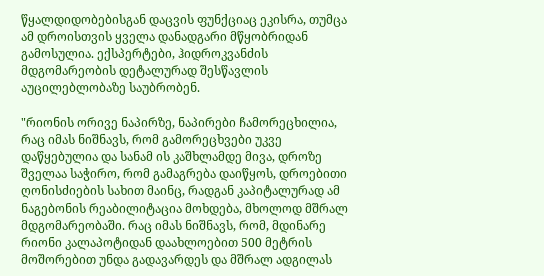წყალდიდობებისგან დაცვის ფუნქციაც ეკისრა, თუმცა ამ დროისთვის ყველა დანადგარი მწყობრიდან გამოსულია. ექსპერტები, ჰიდროკვანძის მდგომარეობის დეტალურად შესწავლის აუცილებლობაზე საუბრობენ.

"რიონის ორივე ნაპირზე, ნაპირები ჩამორეცხილია, რაც იმას ნიშნავს, რომ გამორეცხვები უკვე დაწყებულია და სანამ ის კაშხლამდე მივა, დროზე შველაა საჭირო, რომ გამაგრება დაიწყოს, დროებითი ღონისძიების სახით მაინც, რადგან კაპიტალურად ამ ნაგებონის რეაბილიტაცია მოხდება, მხოლოდ მშრალ მდგომარეობაში. რაც იმას ნიშნავს, რომ, მდინარე რიონი კალაპოტიდან დაახლოებით 500 მეტრის მოშორებით უნდა გადავარდეს და მშრალ ადგილას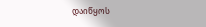დაიწყოს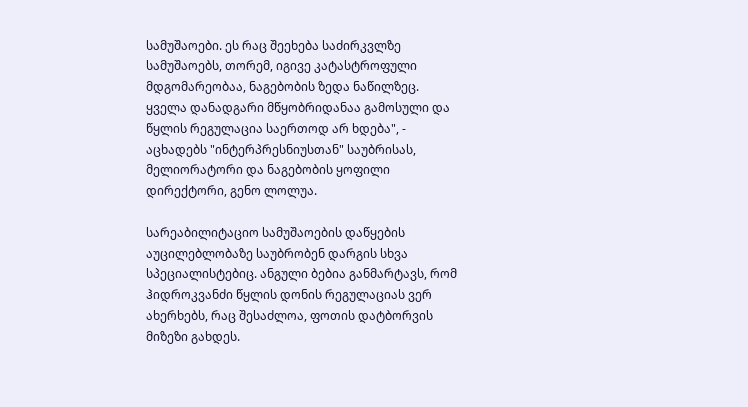სამუშაოები. ეს რაც შეეხება საძირკვლზე სამუშაოებს, თორემ, იგივე კატასტროფული მდგომარეობაა, ნაგებობის ზედა ნაწილზეც. ყველა დანადგარი მწყობრიდანაა გამოსული და წყლის რეგულაცია საერთოდ არ ხდება", - აცხადებს "ინტერპრესნიუსთან" საუბრისას, მელიორატორი და ნაგებობის ყოფილი დირექტორი, გენო ლოლუა.

სარეაბილიტაციო სამუშაოების დაწყების აუცილებლობაზე საუბრობენ დარგის სხვა სპეციალისტებიც. ანგული ბებია განმარტავს, რომ ჰიდროკვანძი წყლის დონის რეგულაციას ვერ ახერხებს, რაც შესაძლოა, ფოთის დატბორვის მიზეზი გახდეს.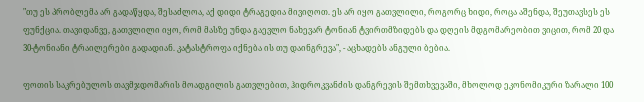"თუ ეს პრობლემა არ გადაწყდა, შესაძლოა, აქ დიდი ტრაგედია მივიღოთ. ეს არ იყო გათვლილი, როგორც ხიდი, როცა აშენდა, შეუთავსეს ეს ფუნქცია. თავიდანვე, გათვლილი იყო, რომ მასზე უნდა გაევლო ნახევარ ტონიან ტვირთმზიდებს და დღეის მდგომარეობით ვიცით, რომ 20 და 30-ტონიანი ტრაილერები გადადიან. კატასტროფა იქნება ის თუ დაინგრევა", - აცხადებს ანგული ბებია.

ფოთის საკრებულოს თავმჯდომარის მოადგილის გათვლებით, ჰიდროკვანძის დანგრევის შემთხვევაში, მხოლოდ ეკონომიკური ზარალი 100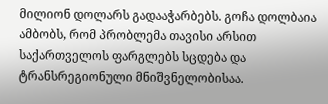მილიონ დოლარს გადააჭარბებს. გოჩა დოლბაია ამბობს, რომ პრობლემა თავისი არსით საქართველოს ფარგლებს სცდება და ტრანსრეგიონული მნიშვნელობისაა.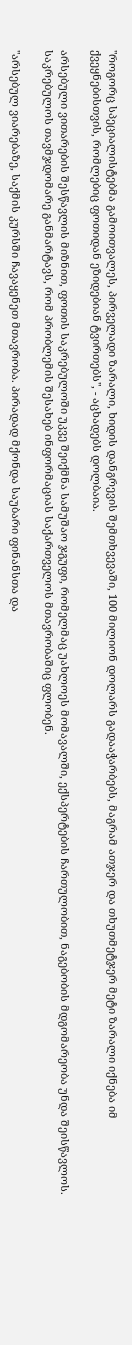"როგორც სპეციალისტებმა გამოითვალეს, პირველადი ზარალი, ხიდის დანგრევის შემთხვევაში, 100 მილიონ დოლარს გადააჭარბებს, მაგრამ ათჯერ და თხუთმეტჯერ მეტი ზარალი იქნება იმ ქვეყნებისთვის, რომლებიც ფოთიდან ეზიდებიან ტვირთებს", - აცხადებს დოლბაია.

არსებული ვითარების შესწავლის მიზნით, ფოთის საკრებულოში უკვე შეიქმნა სამუშაო ჯგუფი, რომელმაც უახლოეს მომავალში, ექსპერტების ჩართულობით, ნაგებობის მდგომარეობა უნდა შეისწავლოს. საკრებულოს თავმჯდომარე განმარტავს, რომ პრობლემის შესახებ ინფორმაციას საქართველოს მთავრობაშიც ფლობენ.

"არსებულ ვიარებაზე, საქმის კურსში ჩავაყენეთ მთავრობა. პირადად მქონდა საუბარი ფინანსთა და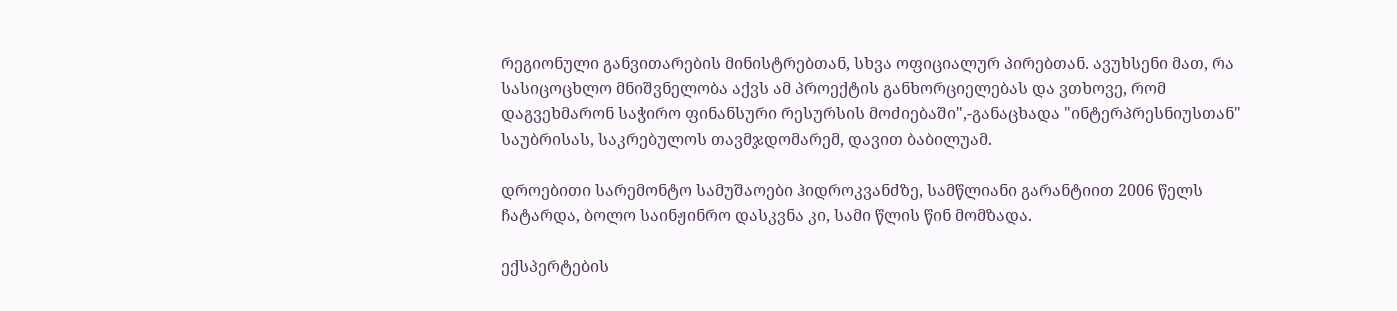რეგიონული განვითარების მინისტრებთან, სხვა ოფიციალურ პირებთან. ავუხსენი მათ, რა სასიცოცხლო მნიშვნელობა აქვს ამ პროექტის განხორციელებას და ვთხოვე, რომ დაგვეხმარონ საჭირო ფინანსური რესურსის მოძიებაში",-განაცხადა "ინტერპრესნიუსთან" საუბრისას, საკრებულოს თავმჯდომარემ, დავით ბაბილუამ.

დროებითი სარემონტო სამუშაოები ჰიდროკვანძზე, სამწლიანი გარანტიით 2006 წელს ჩატარდა, ბოლო საინჟინრო დასკვნა კი, სამი წლის წინ მომზადა.

ექსპერტების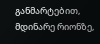განმარტებით, მდინარე რიონზე,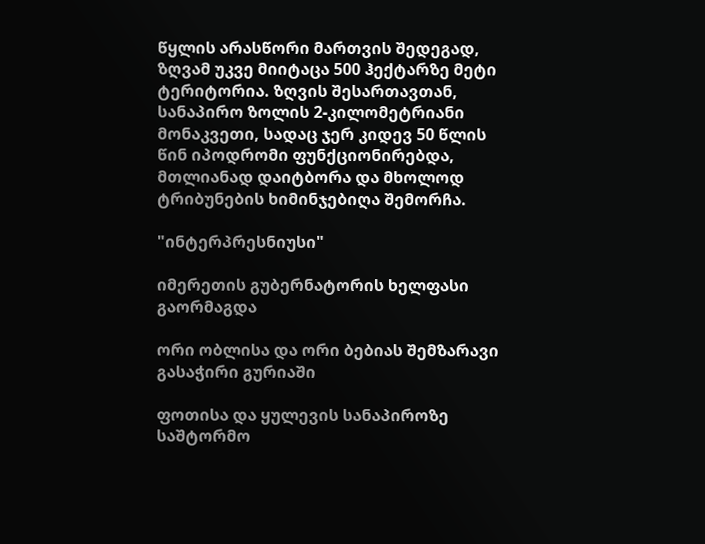წყლის არასწორი მართვის შედეგად, ზღვამ უკვე მიიტაცა 500 ჰექტარზე მეტი ტერიტორია. ზღვის შესართავთან, სანაპირო ზოლის 2-კილომეტრიანი მონაკვეთი, სადაც ჯერ კიდევ 50 წლის წინ იპოდრომი ფუნქციონირებდა, მთლიანად დაიტბორა და მხოლოდ ტრიბუნების ხიმინჯებიღა შემორჩა.

"ინტერპრესნიუსი"

იმერეთის გუბერნატორის ხელფასი გაორმაგდა

ორი ობლისა და ორი ბებიას შემზარავი გასაჭირი გურიაში

ფოთისა და ყულევის სანაპიროზე საშტორმო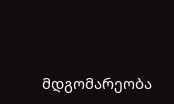მდგომარეობა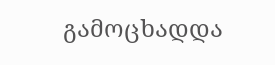გამოცხადდა